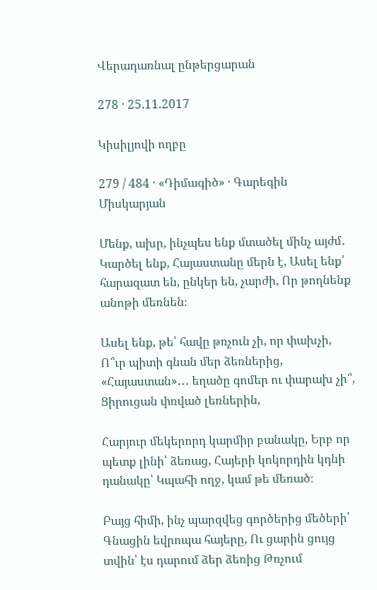Վերադառնալ ընթերցարան

278 · 25.11.2017

Կիսիլյովի ողբը

279 / 484 · «Դիմագիծ» · Գարեգին Միսկարյան

Մենք, ախր, ինչպես ենք մտածել մինչ այժմ․ Կարծել ենք, Հայաստանը մերն է, Ասել ենք՝ հարազատ են, ընկեր են, չարժի, Որ թողնենք անոթի մեռնեն։

Ասել ենք, թե՝ հավը թռչուն չի, որ փախչի, Ո՞ւր պիտի գնան մեր ձեռներից, «Հայաստան»․․․ եղածը գոմեր ու փարախ չի՞, Ցիրուցան փռված լեռներին,

Հարյուր մեկերորդ կարմիր բանակը, Երբ որ պետք լինի՝ ձեռաց, Հայերի կոկորդին կդնի դանակը՝ Կպահի ողջ, կամ թե մեռած։

Բայց հիմի, ինչ պարզվեց գործերից մեծերի՝ Գնացին եվրոպա հայերը, Ու ցարին ցույց տվին՝ էս դարում ձեր ձեռից Թռչում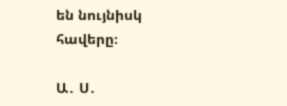են նույնիսկ հավերը։

Ա․ Ս․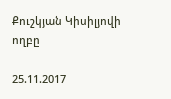Քուշկյան Կիսիլյովի ողբը

25.11.2017